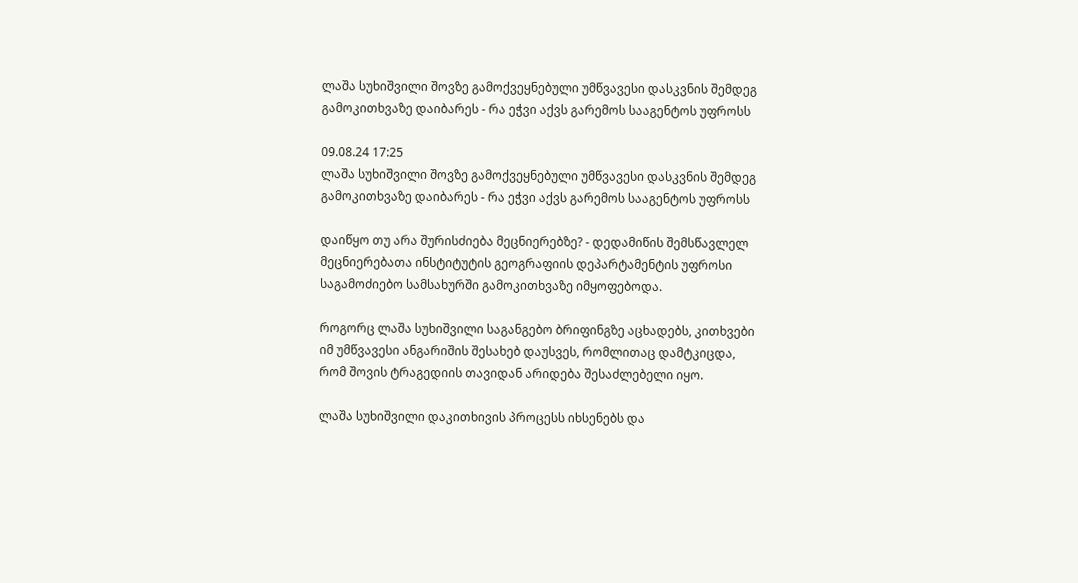ლაშა სუხიშვილი შოვზე გამოქვეყნებული უმწვავესი დასკვნის შემდეგ გამოკითხვაზე დაიბარეს - რა ეჭვი აქვს გარემოს სააგენტოს უფროსს

09.08.24 17:25
ლაშა სუხიშვილი შოვზე გამოქვეყნებული უმწვავესი დასკვნის შემდეგ გამოკითხვაზე დაიბარეს - რა ეჭვი აქვს გარემოს სააგენტოს უფროსს

დაიწყო თუ არა შურისძიება მეცნიერებზე? - დედამიწის შემსწავლელ მეცნიერებათა ინსტიტუტის გეოგრაფიის დეპარტამენტის უფროსი საგამოძიებო სამსახურში გამოკითხვაზე იმყოფებოდა.

როგორც ლაშა სუხიშვილი საგანგებო ბრიფინგზე აცხადებს, კითხვები იმ უმწვავესი ანგარიშის შესახებ დაუსვეს, რომლითაც დამტკიცდა, რომ შოვის ტრაგედიის თავიდან არიდება შესაძლებელი იყო.

ლაშა სუხიშვილი დაკითხივის პროცესს იხსენებს და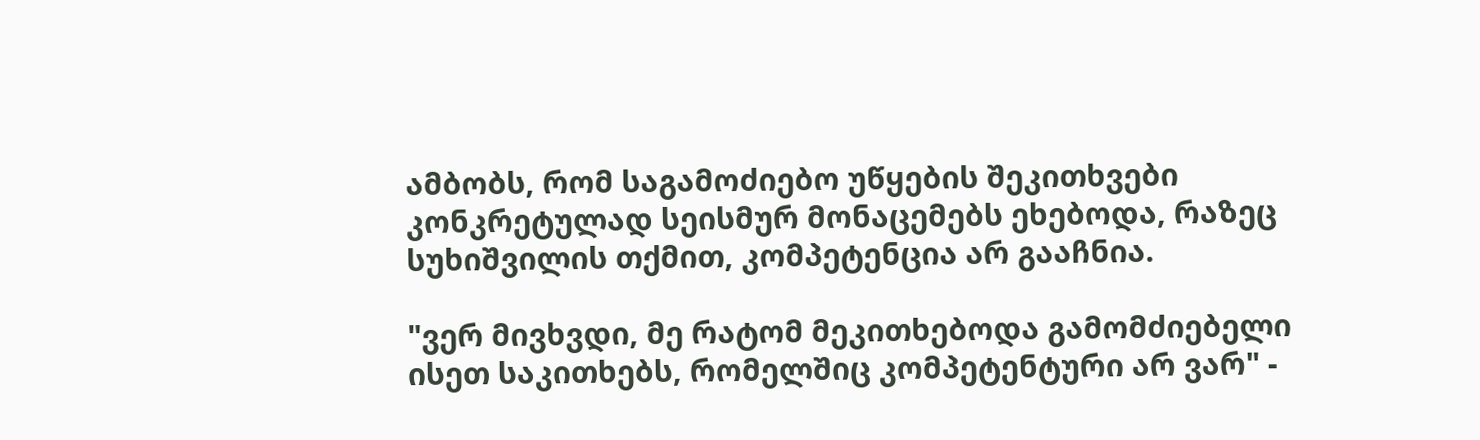ამბობს, რომ საგამოძიებო უწყების შეკითხვები კონკრეტულად სეისმურ მონაცემებს ეხებოდა, რაზეც სუხიშვილის თქმით, კომპეტენცია არ გააჩნია.

"ვერ მივხვდი, მე რატომ მეკითხებოდა გამომძიებელი ისეთ საკითხებს, რომელშიც კომპეტენტური არ ვარ" -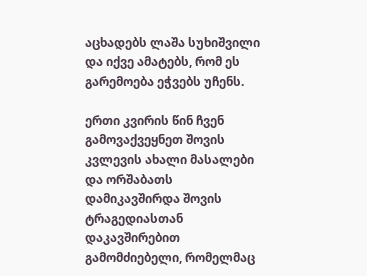აცხადებს ლაშა სუხიშვილი და იქვე ამატებს, რომ ეს გარემოება ეჭვებს უჩენს.

ერთი კვირის წინ ჩვენ გამოვაქვეყნეთ შოვის კვლევის ახალი მასალები და ორშაბათს დამიკავშირდა შოვის ტრაგედიასთან დაკავშირებით გამომძიებელი, რომელმაც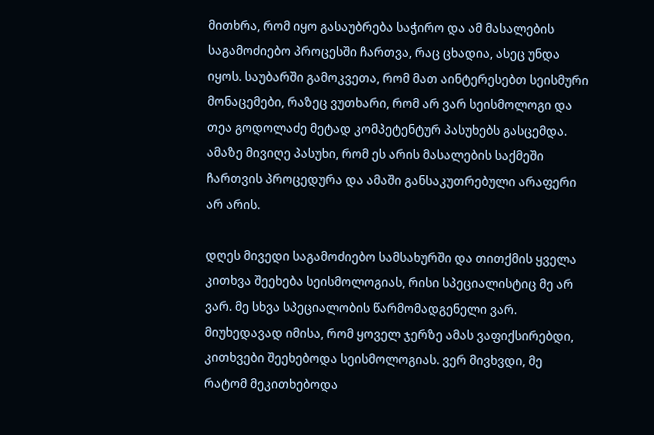მითხრა, რომ იყო გასაუბრება საჭირო და ამ მასალების საგამოძიებო პროცესში ჩართვა, რაც ცხადია, ასეც უნდა იყოს. საუბარში გამოკვეთა, რომ მათ აინტერესებთ სეისმური მონაცემები, რაზეც ვუთხარი, რომ არ ვარ სეისმოლოგი და თეა გოდოლაძე მეტად კომპეტენტურ პასუხებს გასცემდა. ამაზე მივიღე პასუხი, რომ ეს არის მასალების საქმეში ჩართვის პროცედურა და ამაში განსაკუთრებული არაფერი არ არის.

დღეს მივედი საგამოძიებო სამსახურში და თითქმის ყველა კითხვა შეეხება სეისმოლოგიას, რისი სპეციალისტიც მე არ ვარ. მე სხვა სპეციალობის წარმომადგენელი ვარ. მიუხედავად იმისა, რომ ყოველ ჯერზე ამას ვაფიქსირებდი, კითხვები შეეხებოდა სეისმოლოგიას. ვერ მივხვდი, მე რატომ მეკითხებოდა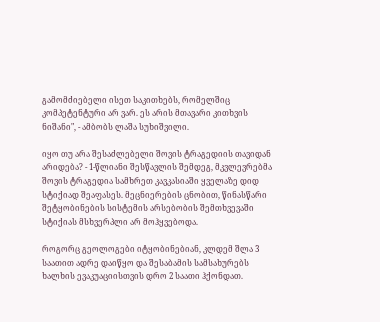გამომძიებელი ისეთ საკითხებს, რომელშიც კომპეტენტური არ ვარ. ეს არის მთავარი კითხვის ნიშანი", - ამბობს ლაშა სუხიშვილი.

იყო თუ არა შესაძლებელი შოვის ტრაგედიის თავიდან არიდება? - 1-წლიანი შესწავლის შემდეგ, მკვლევრებმა შოვის ტრაგედია სამხრეთ კავკასიაში ყველაზე დიდ სტიქიად შეაფასეს. მეცნიერების ცნობით, წინასწარი შეტყობინების სისტემის არსებობის შემთხვევაში სტიქიას მსხვერპლი არ მოჰყვებოდა.

როგორც გეოლოგები იტყობინებიან, კლდემ შლა 3 საათით ადრე დაიწყო და შესაბამის სამსახურებს ხალხის ევაკუაციისთვის დრო 2 საათი ჰქონდათ.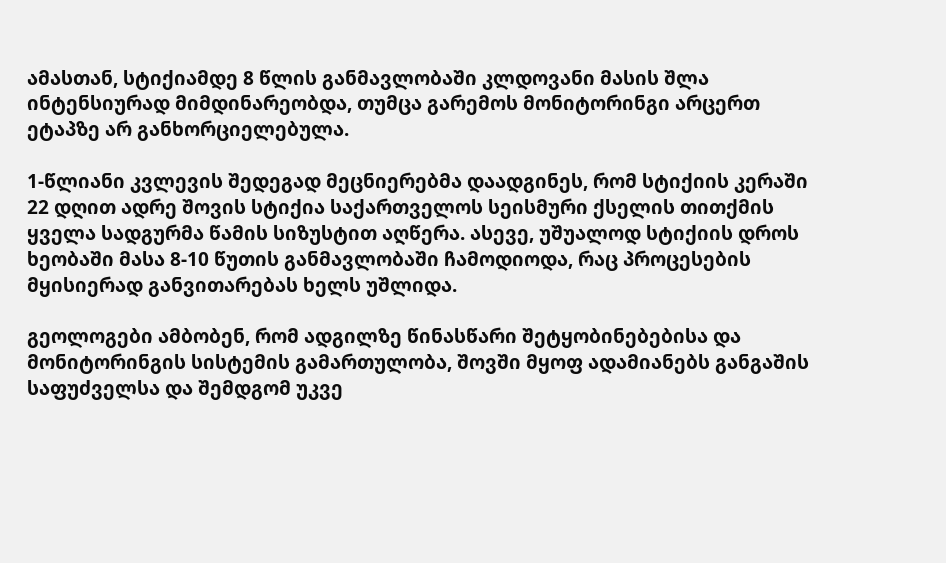ამასთან, სტიქიამდე 8 წლის განმავლობაში კლდოვანი მასის შლა ინტენსიურად მიმდინარეობდა, თუმცა გარემოს მონიტორინგი არცერთ ეტაპზე არ განხორციელებულა.

1-წლიანი კვლევის შედეგად მეცნიერებმა დაადგინეს, რომ სტიქიის კერაში 22 დღით ადრე შოვის სტიქია საქართველოს სეისმური ქსელის თითქმის ყველა სადგურმა წამის სიზუსტით აღწერა. ასევე, უშუალოდ სტიქიის დროს ხეობაში მასა 8-10 წუთის განმავლობაში ჩამოდიოდა, რაც პროცესების მყისიერად განვითარებას ხელს უშლიდა.

გეოლოგები ამბობენ, რომ ადგილზე წინასწარი შეტყობინებებისა და მონიტორინგის სისტემის გამართულობა, შოვში მყოფ ადამიანებს განგაშის საფუძველსა და შემდგომ უკვე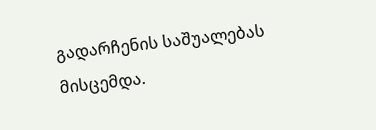გადარჩენის საშუალებას მისცემდა.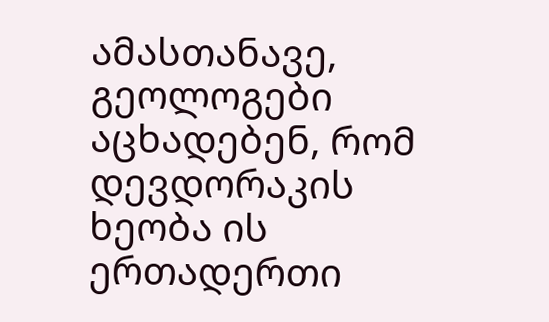ამასთანავე, გეოლოგები აცხადებენ, რომ დევდორაკის ხეობა ის ერთადერთი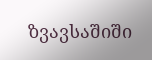ზვავსაშიში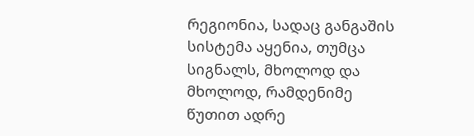რეგიონია, სადაც განგაშის სისტემა აყენია, თუმცა სიგნალს, მხოლოდ და მხოლოდ, რამდენიმე წუთით ადრე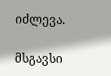იძლევა.

მსგავსი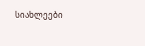სიახლეები